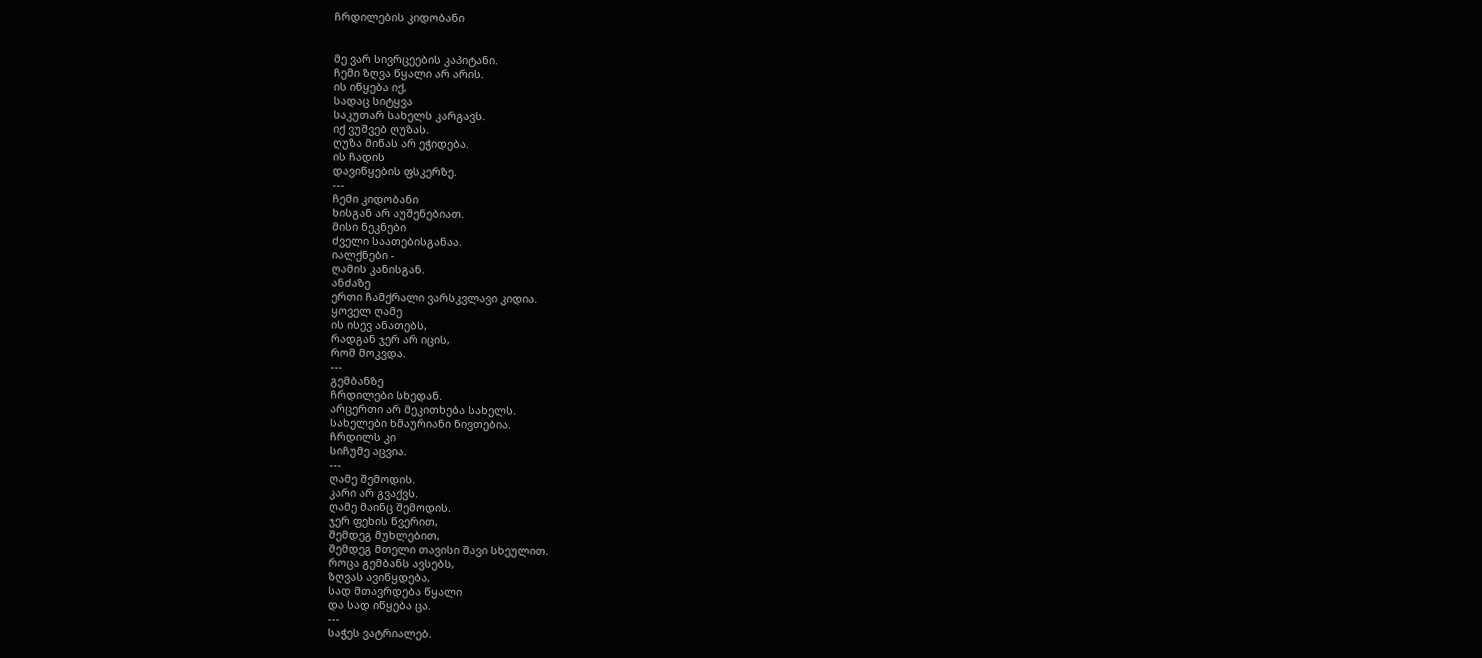ჩრდილების კიდობანი


მე ვარ სივრცეების კაპიტანი.
ჩემი ზღვა წყალი არ არის.
ის იწყება იქ,
სადაც სიტყვა
საკუთარ სახელს კარგავს.
იქ ვუშვებ ღუზას.
ღუზა მიწას არ ეჭიდება.
ის ჩადის
დავიწყების ფსკერზე.
---
ჩემი კიდობანი
ხისგან არ აუშენებიათ.
მისი ნეკნები
ძველი საათებისგანაა.
იალქნები -
ღამის კანისგან.
ანძაზე
ერთი ჩამქრალი ვარსკვლავი კიდია.
ყოველ ღამე
ის ისევ ანათებს,
რადგან ჯერ არ იცის,
რომ მოკვდა.
---
გემბანზე
ჩრდილები სხედან.
არცერთი არ მეკითხება სახელს.
სახელები ხმაურიანი ნივთებია.
ჩრდილს კი
სიჩუმე აცვია.
---
ღამე შემოდის.
კარი არ გვაქვს.
ღამე მაინც შემოდის.
ჯერ ფეხის წვერით,
შემდეგ მუხლებით,
შემდეგ მთელი თავისი შავი სხეულით.
როცა გემბანს ავსებს,
ზღვას ავიწყდება,
სად მთავრდება წყალი
და სად იწყება ცა.
---
საჭეს ვატრიალებ.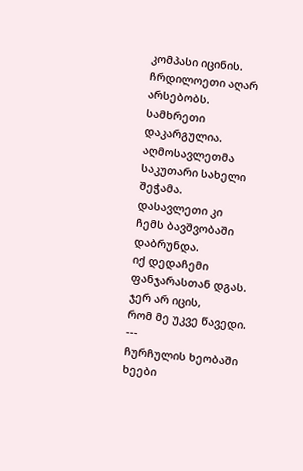კომპასი იცინის.
ჩრდილოეთი აღარ არსებობს.
სამხრეთი დაკარგულია.
აღმოსავლეთმა
საკუთარი სახელი შეჭამა.
დასავლეთი კი
ჩემს ბავშვობაში დაბრუნდა.
იქ დედაჩემი ფანჯარასთან დგას.
ჯერ არ იცის,
რომ მე უკვე წავედი.
---
ჩურჩულის ხეობაში
ხეები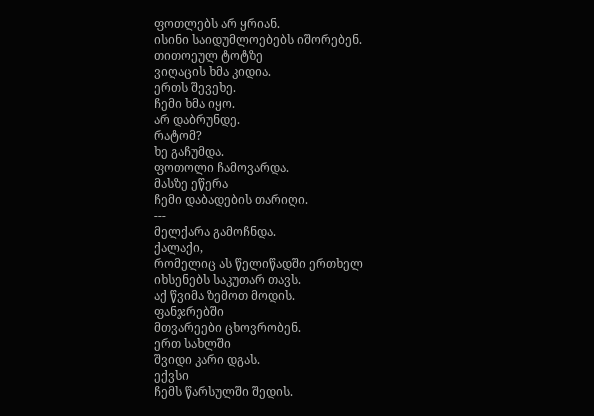ფოთლებს არ ყრიან.
ისინი საიდუმლოებებს იშორებენ.
თითოეულ ტოტზე
ვიღაცის ხმა კიდია.
ერთს შევეხე.
ჩემი ხმა იყო.
არ დაბრუნდე.
რატომ?
ხე გაჩუმდა.
ფოთოლი ჩამოვარდა.
მასზე ეწერა
ჩემი დაბადების თარიღი.
---
მელქარა გამოჩნდა.
ქალაქი,
რომელიც ას წელიწადში ერთხელ
იხსენებს საკუთარ თავს.
აქ წვიმა ზემოთ მოდის.
ფანჯრებში
მთვარეები ცხოვრობენ.
ერთ სახლში
შვიდი კარი დგას.
ექვსი
ჩემს წარსულში შედის.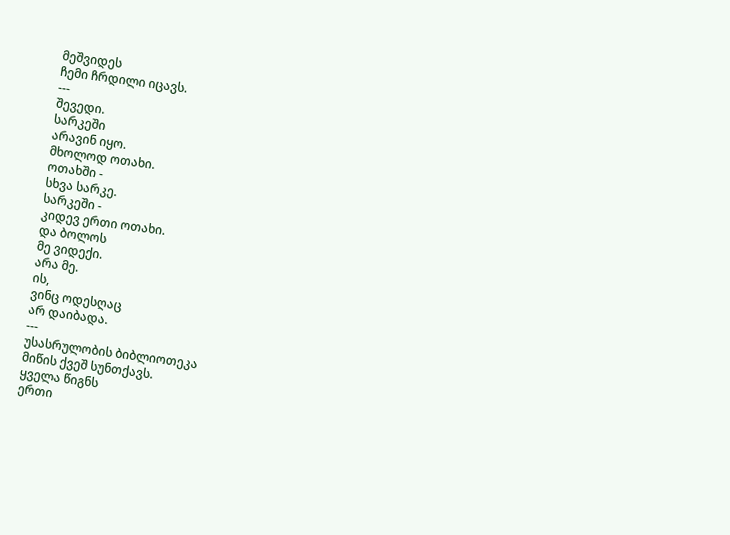მეშვიდეს
ჩემი ჩრდილი იცავს.
---
შევედი.
სარკეში
არავინ იყო.
მხოლოდ ოთახი.
ოთახში -
სხვა სარკე.
სარკეში -
კიდევ ერთი ოთახი.
და ბოლოს
მე ვიდექი.
არა მე.
ის,
ვინც ოდესღაც
არ დაიბადა.
---
უსასრულობის ბიბლიოთეკა
მიწის ქვეშ სუნთქავს.
ყველა წიგნს
ერთი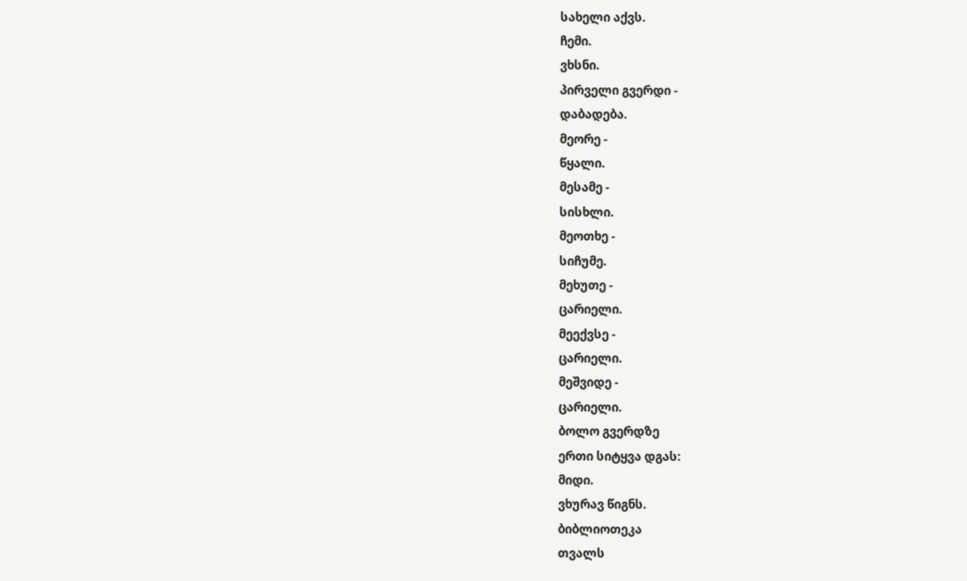სახელი აქვს.
ჩემი.
ვხსნი.
პირველი გვერდი -
დაბადება.
მეორე -
წყალი.
მესამე -
სისხლი.
მეოთხე -
სიჩუმე.
მეხუთე -
ცარიელი.
მეექვსე -
ცარიელი.
მეშვიდე -
ცარიელი.
ბოლო გვერდზე
ერთი სიტყვა დგას:
მიდი.
ვხურავ წიგნს.
ბიბლიოთეკა
თვალს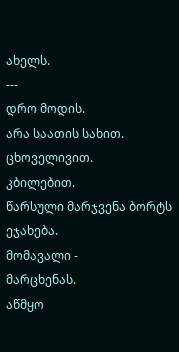ახელს.
---
დრო მოდის.
არა საათის სახით.
ცხოველივით.
კბილებით.
წარსული მარჯვენა ბორტს
ეჯახება.
მომავალი -
მარცხენას.
აწმყო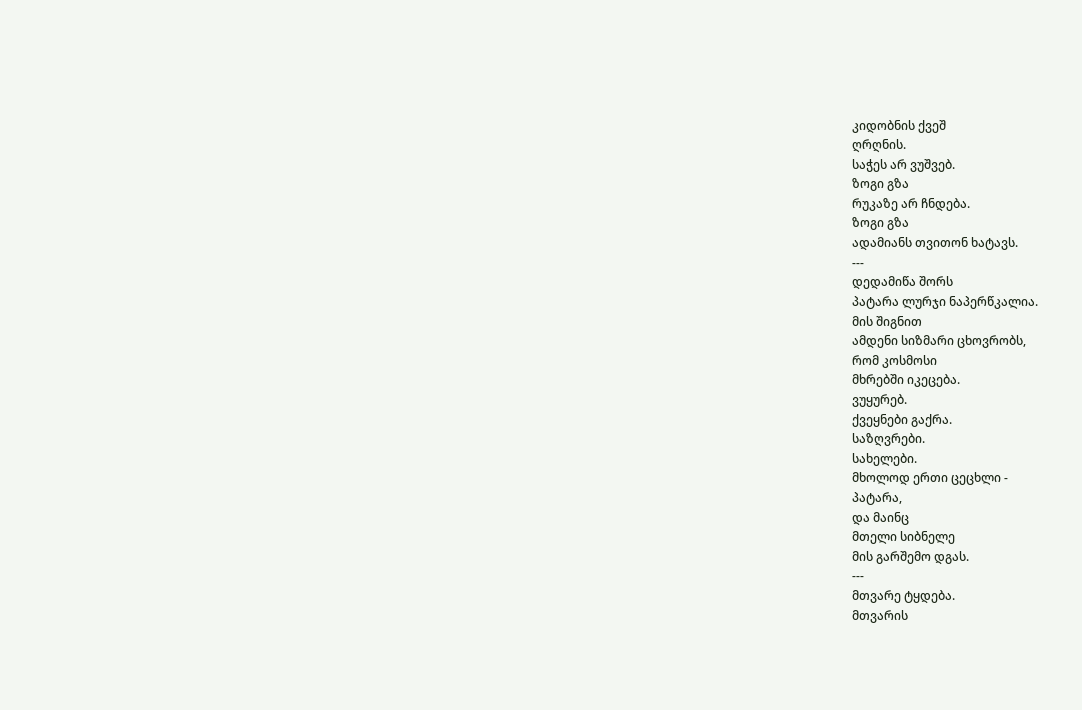კიდობნის ქვეშ
ღრღნის.
საჭეს არ ვუშვებ.
ზოგი გზა
რუკაზე არ ჩნდება.
ზოგი გზა
ადამიანს თვითონ ხატავს.
---
დედამიწა შორს
პატარა ლურჯი ნაპერწკალია.
მის შიგნით
ამდენი სიზმარი ცხოვრობს,
რომ კოსმოსი
მხრებში იკეცება.
ვუყურებ.
ქვეყნები გაქრა.
საზღვრები.
სახელები.
მხოლოდ ერთი ცეცხლი -
პატარა,
და მაინც
მთელი სიბნელე
მის გარშემო დგას.
---
მთვარე ტყდება.
მთვარის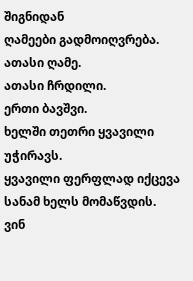შიგნიდან
ღამეები გადმოიღვრება.
ათასი ღამე.
ათასი ჩრდილი.
ერთი ბავშვი.
ხელში თეთრი ყვავილი უჭირავს.
ყვავილი ფერფლად იქცევა
სანამ ხელს მომაწვდის.
ვინ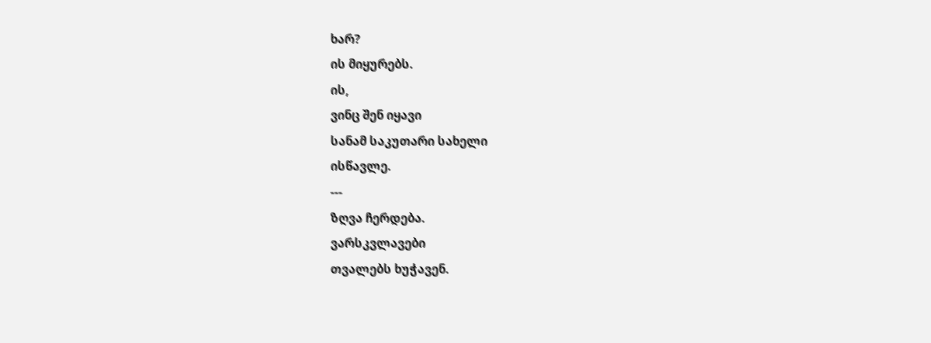ხარ?
ის მიყურებს.
ის,
ვინც შენ იყავი
სანამ საკუთარი სახელი
ისწავლე.
---
ზღვა ჩერდება.
ვარსკვლავები
თვალებს ხუჭავენ.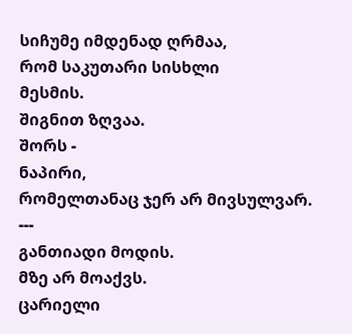სიჩუმე იმდენად ღრმაა,
რომ საკუთარი სისხლი
მესმის.
შიგნით ზღვაა.
შორს -
ნაპირი,
რომელთანაც ჯერ არ მივსულვარ.
---
განთიადი მოდის.
მზე არ მოაქვს.
ცარიელი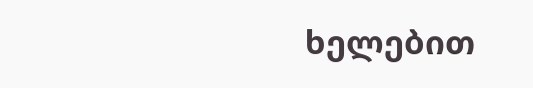ხელებით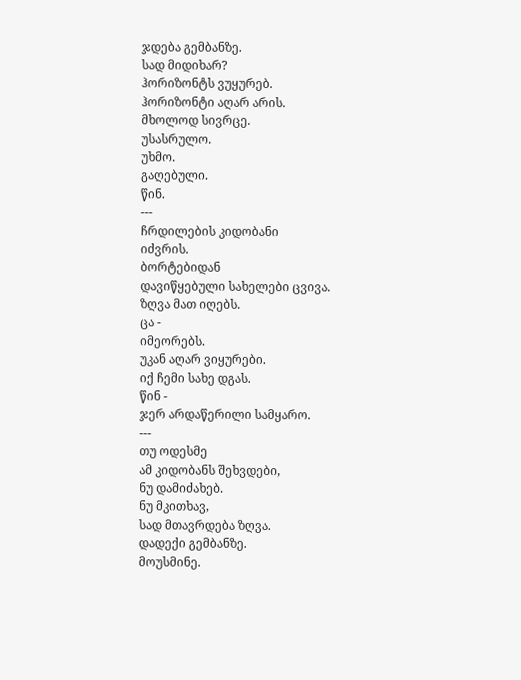ჯდება გემბანზე.
სად მიდიხარ?
ჰორიზონტს ვუყურებ.
ჰორიზონტი აღარ არის.
მხოლოდ სივრცე.
უსასრულო.
უხმო.
გაღებული.
წინ.
---
ჩრდილების კიდობანი
იძვრის.
ბორტებიდან
დავიწყებული სახელები ცვივა.
ზღვა მათ იღებს.
ცა -
იმეორებს.
უკან აღარ ვიყურები.
იქ ჩემი სახე დგას.
წინ -
ჯერ არდაწერილი სამყარო.
---
თუ ოდესმე
ამ კიდობანს შეხვდები,
ნუ დამიძახებ.
ნუ მკითხავ,
სად მთავრდება ზღვა.
დადექი გემბანზე.
მოუსმინე.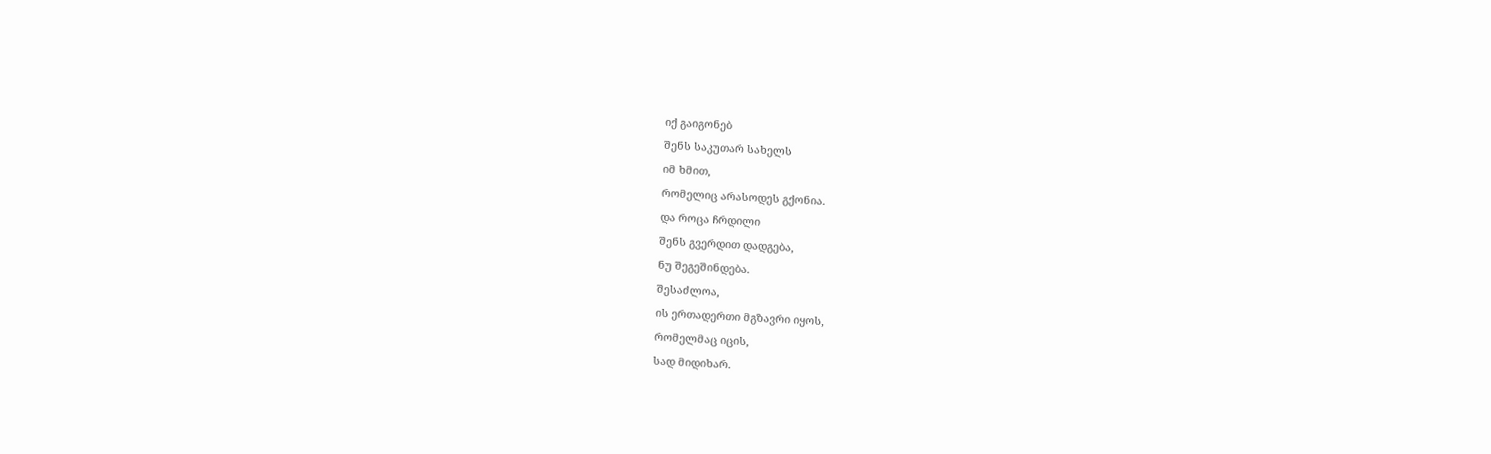იქ გაიგონებ
შენს საკუთარ სახელს
იმ ხმით,
რომელიც არასოდეს გქონია.
და როცა ჩრდილი
შენს გვერდით დადგება,
ნუ შეგეშინდება.
შესაძლოა,
ის ერთადერთი მგზავრი იყოს,
რომელმაც იცის,
სად მიდიხარ.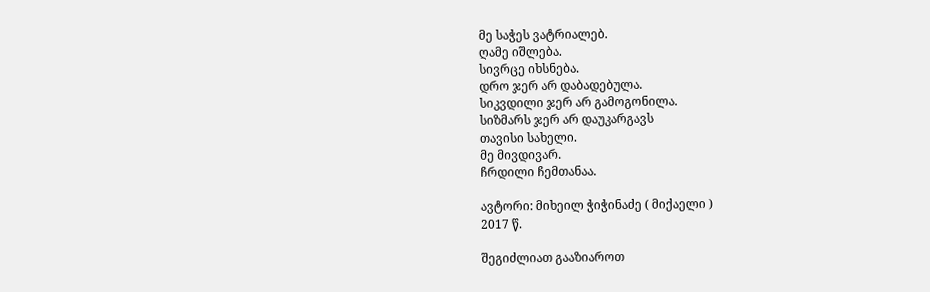მე საჭეს ვატრიალებ.
ღამე იშლება.
სივრცე იხსნება.
დრო ჯერ არ დაბადებულა.
სიკვდილი ჯერ არ გამოგონილა.
სიზმარს ჯერ არ დაუკარგავს
თავისი სახელი.
მე მივდივარ.
ჩრდილი ჩემთანაა.

ავტორი: მიხეილ ჭიჭინაძე ( მიქაელი )
2017 წ.

შეგიძლიათ გააზიაროთ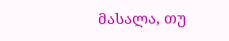მასალა, თუ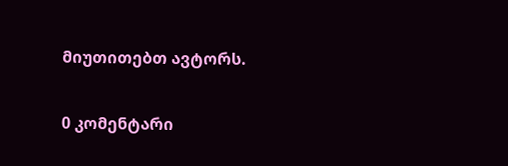მიუთითებთ ავტორს.

0 კომენტარი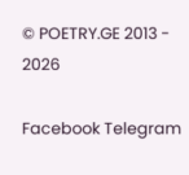© POETRY.GE 2013 - 2026

Facebook Telegram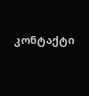კონტაქტი